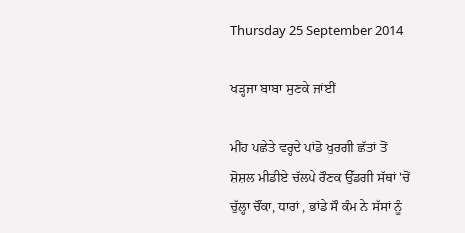Thursday 25 September 2014

ਖੜ੍ਹਜਾ ਬਾਬਾ ਸੁਣਕੇ ਜਾਂਈਂ

ਮੀਂਹ ਪਛੇਤੇ ਵਰ੍ਹਦੇ ਪਾਂਡੋ ਖੁਰਗੀ ਛੱਤਾਂ ਤੋਂ
ਸ਼ੋਸ਼ਲ ਮੀਡੀਏ ਚੱਲਪੇ ਰੌਣਕ ਉੱਡਗੀ ਸੱਥਾਂ 'ਚੋਂ
ਚੁੱਲ੍ਹਾ ਚੌਂਕਾ, ਧਾਰਾਂ , ਭਾਂਡੇ ਸੌ ਕੰਮ ਨੇ ਸੱਸਾਂ ਨੂੰ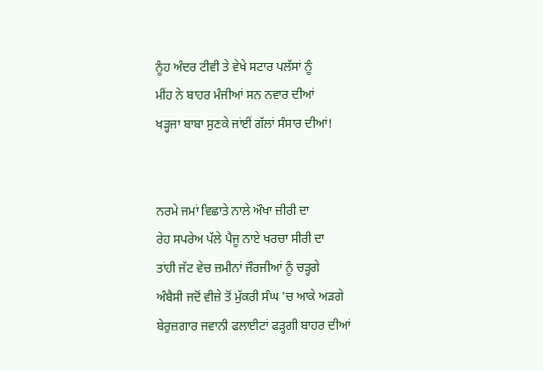ਨੂੰਹ ਅੰਦਰ ਟੀਵੀ ਤੇ ਵੇਖੇ ਸਟਾਰ ਪਲੱਸਾਂ ਨੂੰ
ਮੀਂਹ ਨੇ ਬਾਹਰ ਮੰਜੀਆਂ ਸਨ ਨਵਾਰ ਦੀਆਂ
ਖੜ੍ਹਜਾ ਬਾਬਾ ਸੁਣਕੇ ਜਾਂਈਂ ਗੱਲਾਂ ਸੰਸਾਰ ਦੀਆਂ!


ਨਰਮੇ ਜਮਾਂ ਵਿਛਾਤੇ ਨਾਲੇ ਔਖਾ ਜ਼ੀਰੀ ਦਾ
ਰੇਹ ਸਪਰੇਅ ਪੱਲੇ ਪੈਜੂ ਨਾਏ ਖਰਚਾ ਸੀਰੀ ਦਾ
ਤਾਂਹੀ ਜੱਟ ਵੇਚ ਜ਼ਮੀਨਾਂ ਜੌਰਜੀਆਂ ਨੂੰ ਚੜ੍ਹਗੇ
ਅੰਬੈਸੀ ਜਦੋਂ ਵੀਜ਼ੇ ਤੋਂ ਮੁੱਕਰੀ ਸੰਘ 'ਚ ਆਕੇ ਅੜਗੇ
ਬੇਰੁਜ਼ਗਾਰ ਜਵਾਨੀ ਫਲਾਈਟਾਂ ਫੜ੍ਹਗੀ ਬਾਹਰ ਦੀਆਂ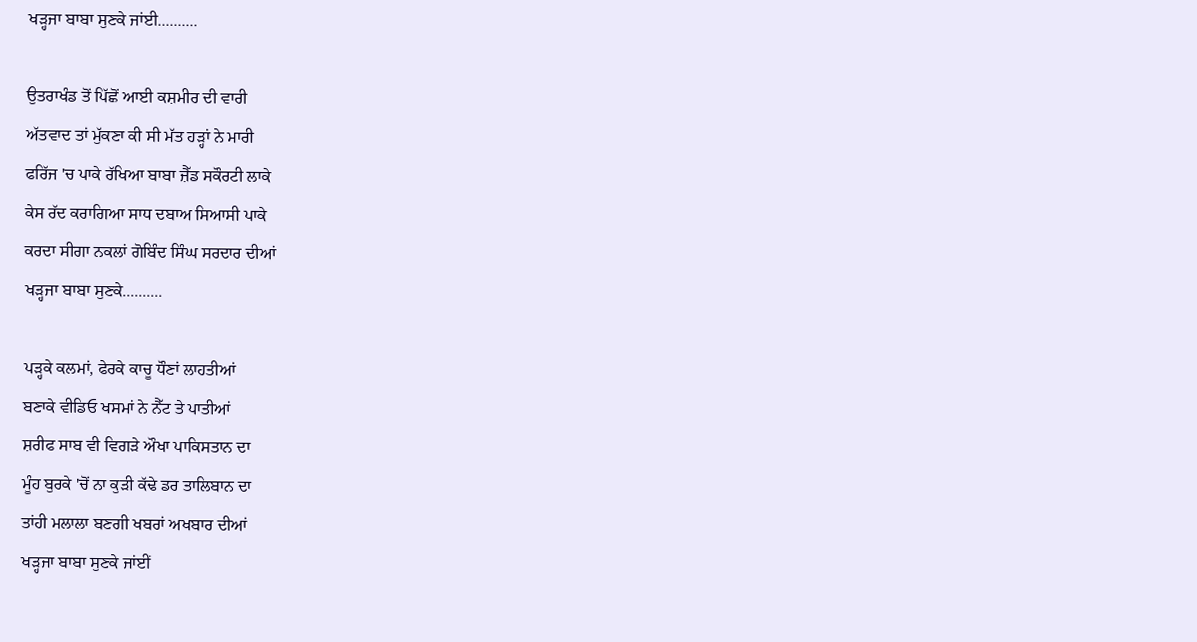ਖੜ੍ਹਜਾ ਬਾਬਾ ਸੁਣਕੇ ਜਾਂਈ..........

ਉਤਰਾਖੰਡ ਤੋਂ ਪਿੱਛੋਂ ਆਈ ਕਸ਼ਮੀਰ ਦੀ ਵਾਰੀ
ਅੱਤਵਾਦ ਤਾਂ ਮੁੱਕਣਾ ਕੀ ਸੀ ਮੱਤ ਹੜ੍ਹਾਂ ਨੇ ਮਾਰੀ
ਫਰਿੱਜ 'ਚ ਪਾਕੇ ਰੱਖਿਆ ਬਾਬਾ ਜ਼ੈੱਡ ਸਕੌਰਟੀ ਲਾਕੇ
ਕੇਸ ਰੱਦ ਕਰਾਗਿਆ ਸਾਧ ਦਬਾਅ ਸਿਆਸੀ ਪਾਕੇ
ਕਰਦਾ ਸੀਗਾ ਨਕਲਾਂ ਗੋਬਿੰਦ ਸਿੰਘ ਸਰਦਾਰ ਦੀਆਂ
ਖੜ੍ਹਜਾ ਬਾਬਾ ਸੁਣਕੇ..........

ਪੜ੍ਹਕੇ ਕਲਮਾਂ, ਫੇਰਕੇ ਕਾਚੂ ਧੌਣਾਂ ਲਾਹਤੀਆਂ
ਬਣਾਕੇ ਵੀਡਿਓ ਖਸਮਾਂ ਨੇ ਨੈੱਟ ਤੇ ਪਾਤੀਆਂ
ਸ਼ਰੀਫ ਸਾਬ ਵੀ ਵਿਗੜੇ ਔਖਾ ਪਾਕਿਸਤਾਨ ਦਾ
ਮੂੰਹ ਬੁਰਕੇ 'ਚੋਂ ਨਾ ਕੁੜੀ ਕੱਢੇ ਡਰ ਤਾਲਿਬਾਨ ਦਾ
ਤਾਂਹੀ ਮਲਾਲਾ ਬਣਗੀ ਖਬਰਾਂ ਅਖਬਾਰ ਦੀਆਂ
ਖੜ੍ਹਜਾ ਬਾਬਾ ਸੁਣਕੇ ਜਾਂਈਂ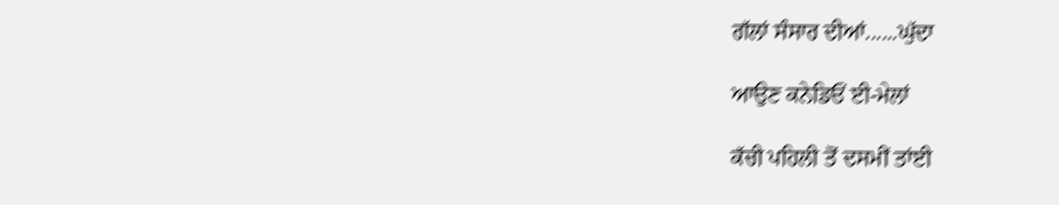ਗੱਲਾਂ ਸੰਸਾਰ ਦੀਆਂ......ਘੁੱਦਾ

ਆਉਣ ਕਨੇਡਿਓਂ ਈ-ਮੇਲਾਂ

ਕੱਚੀ ਪਹਿਲੀ ਤੋਂ ਦਸਮੀਂ ਤਾਂਈ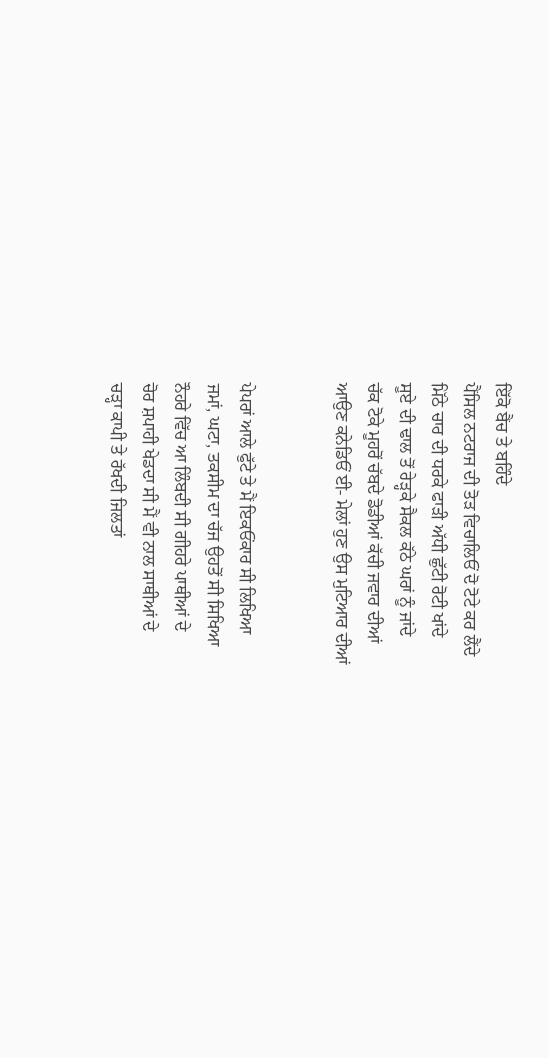ਇੱਕੋ ਬੈਂਚ ਤੇ ਬਹਿੰਦੇ
ਪੈਂਸਿਲ ਨਟਰਾਜ ਦੀ ਤੋੜ ਵਿਚਾਲਿਓਂ ਦੋ ਟੋਟੇ ਕਰ ਲੈਂਦੇ
ਮਿੱਠੇ ਚਾਰ ਦੀ ਧਰਕੇ ਫਾੜੀ ਅੱਧੀ ਛੁੱਟੀ ਰੋਟੀ ਖਾਂਦੇ
ਸੂਏ ਦੀ ਢਾਲ ਤੋਂ ਰੇੜ੍ਹਕੇ ਸੈਕਲ ਕੱਠੇ ਘਰਾਂ ਨੂੰ ਜਾਂਦੇ
ਚੱਕ ਟੋਕੇ ਮੂਹਰੋਂ ਚੱਬਦੇ ਡੋਡੀਆਂ ਕੱਚੀ ਜਵਾਰ ਦੀਆਂ
ਆਉਣ ਕਨੇਡਿਓਂ ਈ- ਮੇਲਾਂ ਹੁਣ ਉਸ ਮੁਟਿਆਰ ਦੀਆਂ


ਪੇਪਰਾਂ ਆਲੇ ਫੁੱਟੇ ਤੇ ਮੈਂ ਇਕਓਂਕਾਰ ਸੀ ਲਿਖਿਆ
ਜਮਾਂ, ਘਟਾ, ਤਕਸੀਮ ਦਾ ਚੱਜ ਉਹਤੋਂ ਸੀ ਸਿਖਿਆ
ਨੌਹਰੇ ਵਿੱਚ ਆ ਲਿੰਬਦੀ ਸੀ ਗੀਹਰੇ ਪਾਥੀਆਂ ਦੇ
ਚੋਰ ਸ਼ਪਾਹੀ ਖੇਡਦਾ ਸੀ ਮੈਂ ਵੀ ਨਾਲ ਸਾਥੀਆਂ ਦੇ
ਚੜ੍ਹਾ ਕਾਪੀ ਤੇ ਰੱਖਦੀ ਜਿਲਤਾਂ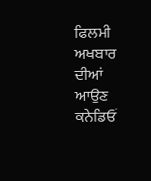ਫਿਲਮੀ ਅਖਬਾਰ ਦੀਆਂ
ਆਉਣ ਕਨੇਡਿਓਂ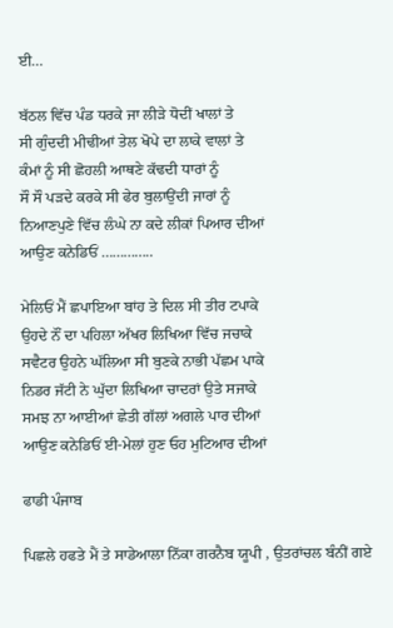ਈ...

ਬੱਠਲ ਵਿੱਚ ਪੰਡ ਧਰਕੇ ਜਾ ਲੀੜੇ ਧੋਦੀਂ ਖਾਲਾਂ ਤੇ
ਸੀ ਗੁੰਦਦੀ ਮੀਢੀਆਂ ਤੇਲ ਖੋਪੇ ਦਾ ਲਾਕੇ ਵਾਲਾਂ ਤੇ
ਕੰਮਾਂ ਨੂੰ ਸੀ ਛੋਹਲੀ ਆਥਣੇ ਕੱਢਦੀ ਧਾਰਾਂ ਨੂੰ
ਸੌ ਸੌ ਪੜਦੇ ਕਰਕੇ ਸੀ ਫੇਰ ਬੁਲਾਉਂਦੀ ਜਾਰਾਂ ਨੂੰ
ਨਿਆਣਪੁਣੇ ਵਿੱਚ ਲੰਘੇ ਨਾ ਕਦੇ ਲੀਕਾਂ ਪਿਆਰ ਦੀਆਂ
ਆਉਣ ਕਨੇਡਿਓਂ ..............

ਮੇਲਿਓਂ ਮੈਂ ਛਪਾਇਆ ਬਾਂਹ ਤੇ ਦਿਲ ਸੀ ਤੀਰ ਟਪਾਕੇ
ਉਹਦੇ ਨੌਂ ਦਾ ਪਹਿਲਾ ਅੱਖਰ ਲਿਖਿਆ ਵਿੱਚ ਜਚਾਕੇ
ਸਵੈਟਰ ਉਹਨੇ ਘੱਲਿਆ ਸੀ ਬੁਣਕੇ ਨਾਭੀ ਪੱਛਮ ਪਾਕੇ
ਨਿਡਰ ਜੱਟੀ ਨੇ ਘੁੱਦਾ ਲਿਖਿਆ ਚਾਦਰਾਂ ਉਤੇ ਸਜਾਕੇ
ਸਮਝ ਨਾ ਆਈਆਂ ਛੇਤੀ ਗੱਲਾਂ ਅਗਲੇ ਪਾਰ ਦੀਆਂ
ਆਉਣ ਕਨੇਡਿਓਂ ਈ-ਮੇਲਾਂ ਹੁਣ ਓਹ ਮੁਟਿਆਰ ਦੀਆਂ

ਫਾਡੀ ਪੰਜਾਬ

ਪਿਛਲੇ ਹਫਤੇ ਮੈਂ ਤੇ ਸਾਡੇਆਲਾ ਨਿੱਕਾ ਗਰਨੈਬ ਯੂਪੀ , ਉਤਰਾਂਚਲ ਬੰਨੀਂ ਗਏ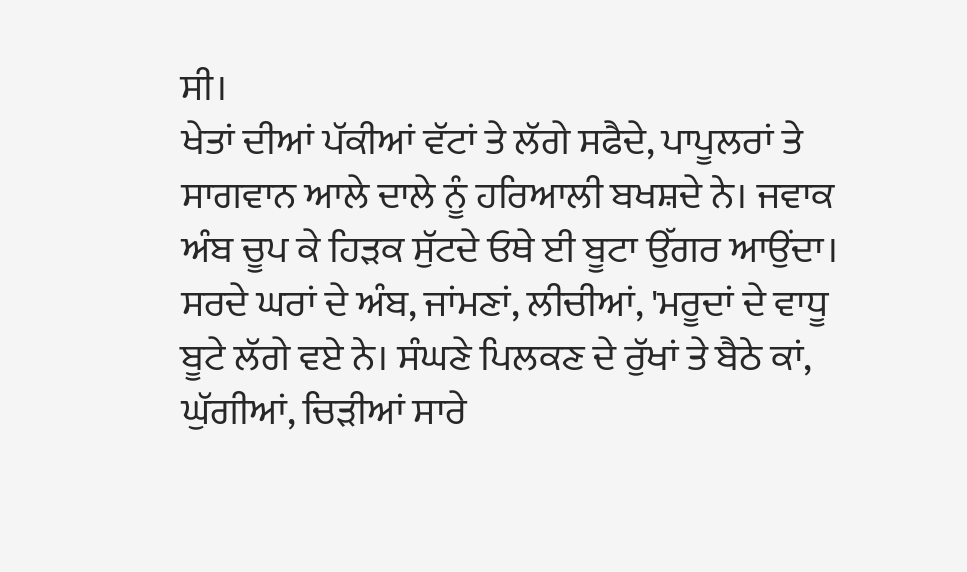ਸੀ।
ਖੇਤਾਂ ਦੀਆਂ ਪੱਕੀਆਂ ਵੱਟਾਂ ਤੇ ਲੱਗੇ ਸਫੈਦੇ, ਪਾਪੂਲਰਾਂ ਤੇ ਸਾਗਵਾਨ ਆਲੇ ਦਾਲੇ ਨੂੰ ਹਰਿਆਲੀ ਬਖਸ਼ਦੇ ਨੇ। ਜਵਾਕ ਅੰਬ ਚੂਪ ਕੇ ਹਿੜਕ ਸੁੱਟਦੇ ਓਥੇ ਈ ਬੂਟਾ ਉੱਗਰ ਆਉਂਦਾ।
ਸਰਦੇ ਘਰਾਂ ਦੇ ਅੰਬ, ਜਾਂਮਣਾਂ, ਲੀਚੀਆਂ, 'ਮਰੂਦਾਂ ਦੇ ਵਾਧੂ ਬੂਟੇ ਲੱਗੇ ਵਏ ਨੇ। ਸੰਘਣੇ ਪਿਲਕਣ ਦੇ ਰੁੱਖਾਂ ਤੇ ਬੈਠੇ ਕਾਂ, ਘੁੱਗੀਆਂ, ਚਿੜੀਆਂ ਸਾਰੇ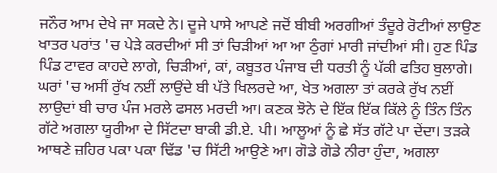ਜਨੌਰ ਆਮ ਦੇਖੇ ਜਾ ਸਕਦੇ ਨੇ। ਦੂਜੇ ਪਾਸੇ ਆਪਣੇ ਜਦੋਂ ਬੀਬੀ ਅਰਗੀਆਂ ਤੰਦੂਰੇ ਰੋਟੀਆਂ ਲਾਉਣ ਖਾਤਰ ਪਰਾਂਤ 'ਚ ਪੇੜੇ ਕਰਦੀਆਂ ਸੀ ਤਾਂ ਚਿੜੀਆਂ ਆ ਆ ਠੁੰਗਾਂ ਮਾਰੀ ਜਾਂਦੀਆਂ ਸੀ। ਹੁਣ ਪਿੰਡ ਪਿੰਡ ਟਾਵਰ ਕਾਹਦੇ ਲਾਗੇ, ਚਿੜੀਆਂ, ਕਾਂ, ਕਬੂਤਰ ਪੰਜਾਬ ਦੀ ਧਰਤੀ ਨੂੰ ਪੱਕੀ ਫਤਿਹ ਬੁਲਾਗੇ।
ਘਰਾਂ 'ਚ ਅਸੀਂ ਰੁੱਖ ਨਈਂ ਲਾਉਂਦੇ ਬੀ ਪੱਤੇ ਖਿਲਰਦੇ ਆ, ਖੇਤ ਅਗਲਾ ਤਾਂ ਕਰਕੇ ਰੁੱਖ ਨਈਂ ਲਾਉਦਾਂ ਬੀ ਚਾਰ ਪੰਜ ਮਰਲੇ ਫਸਲ ਮਰਦੀ ਆ। ਕਣਕ ਝੋਨੇ ਦੇ ਇੱਕ ਇੱਕ ਕਿੱਲੇ ਨੂੰ ਤਿੰਨ ਤਿੰਨ ਗੱਟੇ ਅਗਲਾ ਯੂਰੀਆ ਦੇ ਸਿੱਟਦਾ ਬਾਕੀ ਡੀ.ਏ. ਪੀ। ਆਲੂਆਂ ਨੂੰ ਛੇ ਸੱਤ ਗੱਟੇ ਪਾ ਦੇਂਦਾ। ਤੜਕੇ ਆਥਣੇ ਜ਼ਹਿਰ ਪਕਾ ਪਕਾ ਢਿੱਡ 'ਚ ਸਿੱਟੀ ਆਉਣੇ ਆ। ਗੋਡੇ ਗੋਡੇ ਨੀਰਾ ਹੁੰਦਾ, ਅਗਲਾ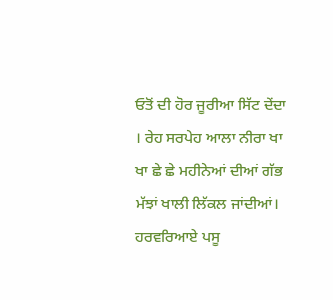ਓਤੋਂ ਦੀ ਹੋਰ ਜੂਰੀਆ ਸਿੱਟ ਦੇਂਦਾ । ਰੇਹ ਸਰਪੇਹ ਆਲਾ ਨੀਰਾ ਖਾ ਖਾ ਛੇ ਛੇ ਮਹੀਨੇਆਂ ਦੀਆਂ ਗੱਭ ਮੱਝਾਂ ਖਾਲੀ ਲਿੱਕਲ ਜਾਂਦੀਆਂ। ਹਰਵਰਿਆਏ ਪਸੂ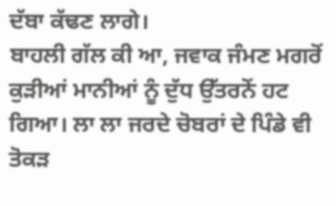ਦੱਬਾ ਕੱਢਣ ਲਾਗੇ।
ਬਾਹਲੀ ਗੱਲ ਕੀ ਆ, ਜਵਾਕ ਜੰਮਣ ਮਗਰੋਂ ਕੁੜੀਆਂ ਮਾਨੀਆਂ ਨੂੰ ਦੁੱਧ ਉੱਤਰਨੋਂ ਹਟ ਗਿਆ। ਲਾ ਲਾ ਜਰਦੇ ਚੋਬਰਾਂ ਦੇ ਪਿੰਡੇ ਵੀ ਤੋਕੜ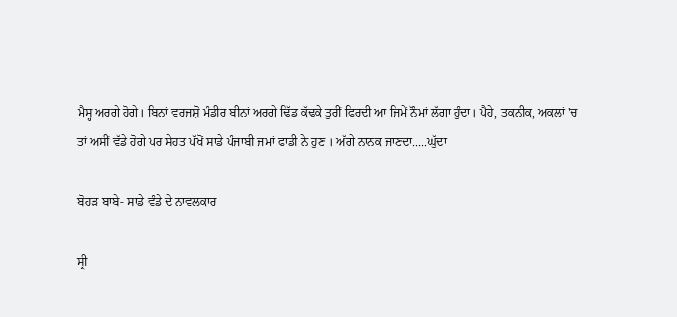ਮੈਸ੍ਹ ਅਰਗੇ ਹੋਗੇ। ਬਿਨਾਂ ਵਰਜਸ਼ੋ ਮੰਡੀਰ ਬੀਨਾਂ ਅਰਗੇ ਢਿੱਡ ਕੱਢਕੇ ਤੁਰੀਂ ਫਿਰਦੀ ਆ ਜਿਮੇਂ ਨੌਮਾਂ ਲੱਗਾ ਹੁੰਦਾ। ਪੈਹੇ, ਤਕਨੀਕ, ਅਕਲਾਂ 'ਚ ਤਾਂ ਅਸੀਂ ਵੱਡੇ ਹੋਗੇ ਪਰ ਸੇਹਤ ਪੱਖੋਂ ਸਾਡੇ ਪੰਜਾਬੀ ਜਮਾਂ ਫਾਡੀ ਨੇ ਹੁਣ । ਅੱਗੇ ਨਾਨਕ ਜਾਣਦਾ.....ਘੁੱਦਾ

ਬੋਹੜ ਬਾਬੇ- ਸਾਡੇ ਵੰਡੇ ਦੇ ਨਾਵਲਕਾਰ

ਸ੍ਰੀ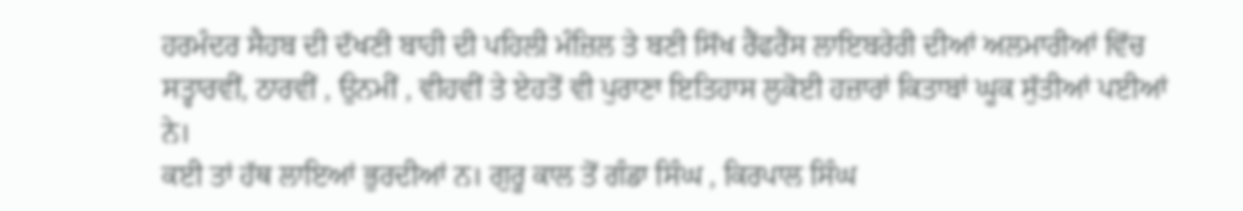ਹਰਮੰਦਰ ਸੈਹਬ ਦੀ ਦੱਖਣੀ ਬਾਹੀ ਦੀ ਪਹਿਲੀ ਮੰਜ਼ਿਲ ਤੇ ਬਣੀ ਸਿੱਖ ਰੈਂਫਰੈਂਸ ਲਾਇਬਰੇਰੀ ਦੀਆਂ ਅਲਮਾਰੀਆਂ ਵਿੱਚ ਸਤ੍ਹਾਰਵੀਂ, ਠਾਰਵੀਂ , ਉਨਮੀਂ , ਵੀਹਵੀਂ ਤੇ ਏਹਤੋਂ ਵੀ ਪੁਰਾਣਾ ਇਤਿਹਾਸ ਲੁਕੋਈ ਹਜ਼ਾਰਾਂ ਕਿਤਾਬਾਂ ਘੂਕ ਸੁੱਤੀਆਂ ਪਈਆਂ ਨੇ।
ਕਈ ਤਾਂ ਹੱਥ ਲਾਇਆਂ ਭੁਰਦੀਆਂ ਨ। ਗੁਰੂ ਕਾਲ ਤੋਂ ਗੰਡਾ ਸਿੰਘ , ਕਿਰਪਾਲ ਸਿੰਘ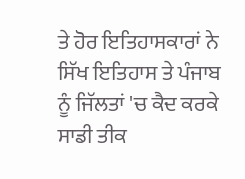ਤੇ ਹੋਰ ਇਤਿਹਾਸਕਾਰਾਂ ਨੇ ਸਿੱਖ ਇਤਿਹਾਸ ਤੇ ਪੰਜਾਬ ਨੂੰ ਜਿੱਲਤਾਂ 'ਚ ਕੈਦ ਕਰਕੇ ਸਾਡੀ ਤੀਕ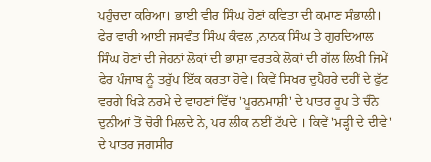ਪਹੁੰਚਦਾ ਕਰਿਆ। ਭਾਈ ਵੀਰ ਸਿੰਘ ਹੋਣਾਂ ਕਵਿਤਾ ਦੀ ਕਮਾਣ ਸੰਭਾਲੀ। ਫੇਰ ਵਾਰੀ ਆਈ ਜਸਵੰਤ ਸਿੰਘ ਕੰਵਲ ,ਨਾਨਕ ਸਿੰਘ ਤੇ ਗੁਰਦਿਆਲ ਸਿੰਘ ਹੋਣਾਂ ਦੀ ਜੇਹਨਾਂ ਲੋਕਾਂ ਦੀ ਭਾਸ਼ਾ ਵਰਤਕੇ ਲੋਕਾਂ ਦੀ ਗੱਲ ਲਿਖੀ ਜਿਮੇਂ ਫੇਰ ਪੰਜਾਬ ਨੂੰ ਤਰੁੱਪ ਇੱਕ ਕਰਤਾ ਹੋਵੇ। ਕਿਵੇਂ ਸਿਖਰ ਦੁਪੈਹਰੇ ਦਹੀਂ ਦੇ ਫੁੱਟ ਵਰਗੇ ਖਿੜੇ ਨਰਮੇ ਦੇ ਵਾਹਣਾਂ ਵਿੱਚ 'ਪੂਰਨਮਾਸ਼ੀ' ਦੇ ਪਾਤਰ ਰੂਪ ਤੇ ਚੰਨੋ ਦੁਨੀਆਂ ਤੋਂ ਚੋਰੀ ਮਿਲਦੇ ਨੇ, ਪਰ ਲੀਕ ਨਈਂ ਟੱਪਦੇ । ਕਿਵੇਂ 'ਮੜ੍ਹੀ ਦੇ ਦੀਵੇ' ਦੇ ਪਾਤਰ ਜਗਸੀਰ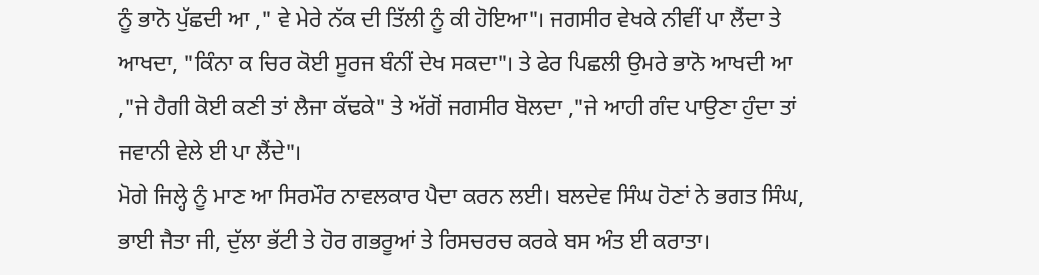ਨੂੰ ਭਾਨੋ ਪੁੱਛਦੀ ਆ ," ਵੇ ਮੇਰੇ ਨੱਕ ਦੀ ਤਿੱਲੀ ਨੂੰ ਕੀ ਹੋਇਆ"। ਜਗਸੀਰ ਵੇਖਕੇ ਨੀਵੀਂ ਪਾ ਲੈਂਦਾ ਤੇ ਆਖਦਾ, "ਕਿੰਨਾ ਕ ਚਿਰ ਕੋਈ ਸੂਰਜ ਬੰਨੀਂ ਦੇਖ ਸਕਦਾ"। ਤੇ ਫੇਰ ਪਿਛਲੀ ਉਮਰੇ ਭਾਨੋ ਆਖਦੀ ਆ ,"ਜੇ ਹੈਗੀ ਕੋਈ ਕਣੀ ਤਾਂ ਲੈਜਾ ਕੱਢਕੇ" ਤੇ ਅੱਗੋਂ ਜਗਸੀਰ ਬੋਲਦਾ ,"ਜੇ ਆਹੀ ਗੰਦ ਪਾਉਣਾ ਹੁੰਦਾ ਤਾਂ ਜਵਾਨੀ ਵੇਲੇ ਈ ਪਾ ਲੈਂਦੇ"।
ਮੋਗੇ ਜਿਲ੍ਹੇ ਨੂੰ ਮਾਣ ਆ ਸਿਰਮੌਰ ਨਾਵਲਕਾਰ ਪੈਦਾ ਕਰਨ ਲਈ। ਬਲਦੇਵ ਸਿੰਘ ਹੋਣਾਂ ਨੇ ਭਗਤ ਸਿੰਘ, ਭਾਈ ਜੈਤਾ ਜੀ, ਦੁੱਲਾ ਭੱਟੀ ਤੇ ਹੋਰ ਗਭਰੂਆਂ ਤੇ ਰਿਸਚਰਚ ਕਰਕੇ ਬਸ ਅੰਤ ਈ ਕਰਾਤਾ।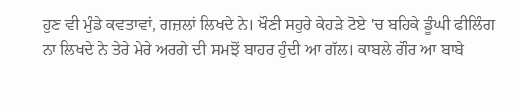ਹੁਣ ਵੀ ਮੁੰਡੇ ਕਵਤਾਵਾਂ, ਗਜ਼ਲਾਂ ਲਿਖਦੇ ਨੇ। ਖੌਣੀ ਸਹੁਰੇ ਕੇਹੜੇ ਟੋਏ 'ਚ ਬਹਿਕੇ ਡੂੰਘੀ ਫੀਲਿੰਗ ਨਾ ਲਿਖਦੇ ਨੇ ਤੇਰੇ ਮੇਰੇ ਅਰਗੇ ਦੀ ਸਮਝੋਂ ਬਾਹਰ ਹੁੰਦੀ ਆ ਗੱਲ। ਕਾਬਲੇ ਗੌਰ ਆ ਬਾਬੇ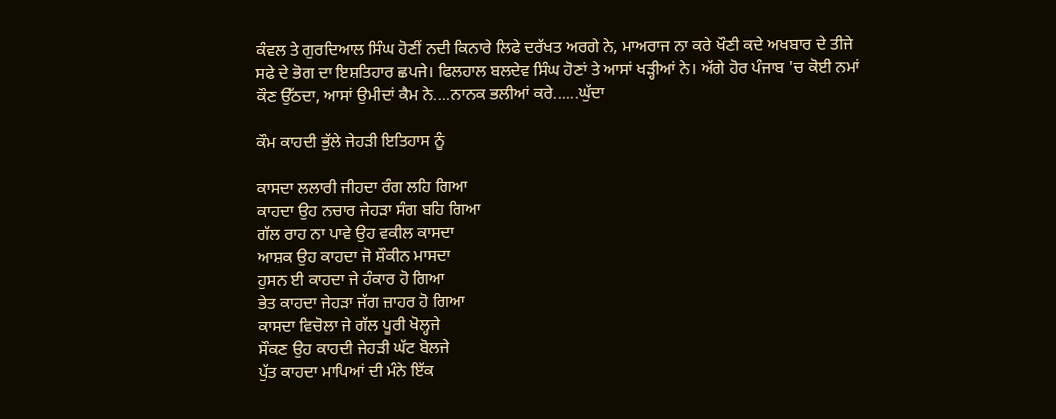ਕੰਵਲ ਤੇ ਗੁਰਦਿਆਲ ਸਿੰਘ ਹੋਣੀਂ ਨਦੀ ਕਿਨਾਰੇ ਲਿਫੇ ਦਰੱਖਤ ਅਰਗੇ ਨੇ, ਮਾਅਰਾਜ ਨਾ ਕਰੇ ਖੌਣੀ ਕਦੇ ਅਖਬਾਰ ਦੇ ਤੀਜੇ ਸਫੇ ਦੇ ਭੋਗ ਦਾ ਇਸ਼ਤਿਹਾਰ ਛਪਜੇ। ਫਿਲਹਾਲ ਬਲਦੇਵ ਸਿੰਘ ਹੋਣਾਂ ਤੇ ਆਸਾਂ ਖੜ੍ਹੀਆਂ ਨੇ। ਅੱਗੇ ਹੋਰ ਪੰਜਾਬ 'ਚ ਕੋਈ ਨਮਾਂ ਕੌਣ ਉੱਠਦਾ, ਆਸਾਂ ਉਮੀਦਾਂ ਕੈਮ ਨੇ....ਨਾਨਕ ਭਲੀਆਂ ਕਰੇ......ਘੁੱਦਾ

ਕੌਮ ਕਾਹਦੀ ਭੁੱਲੇ ਜੇਹੜੀ ਇਤਿਹਾਸ ਨੂੰ

ਕਾਸਦਾ ਲਲਾਰੀ ਜੀਹਦਾ ਰੰਗ ਲਹਿ ਗਿਆ
ਕਾਹਦਾ ਉਹ ਨਚਾਰ ਜੇਹੜਾ ਸੰਗ ਬਹਿ ਗਿਆ
ਗੱਲ ਰਾਹ ਨਾ ਪਾਵੇ ਉਹ ਵਕੀਲ ਕਾਸਦਾ
ਆਸ਼ਕ ਉਹ ਕਾਹਦਾ ਜੋ ਸ਼ੌਕੀਨ ਮਾਸਦਾ
ਹੁਸਨ ਈ ਕਾਹਦਾ ਜੇ ਹੰਕਾਰ ਹੋ ਗਿਆ
ਭੇਤ ਕਾਹਦਾ ਜੇਹੜਾ ਜੱਗ ਜ਼ਾਹਰ ਹੋ ਗਿਆ
ਕਾਸਦਾ ਵਿਚੋਲਾ ਜੇ ਗੱਲ ਪੂਰੀ ਖੋਲ੍ਹਜੇ
ਸੌਕਣ ਉਹ ਕਾਹਦੀ ਜੇਹੜੀ ਘੱਟ ਬੋਲਜੇ
ਪੁੱਤ ਕਾਹਦਾ ਮਾਪਿਆਂ ਦੀ ਮੰਨੇ ਇੱਕ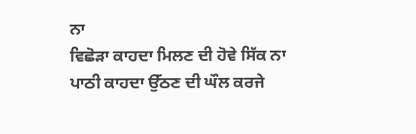ਨਾ
ਵਿਛੋੜਾ ਕਾਹਦਾ ਮਿਲਣ ਦੀ ਹੋਵੇ ਸਿੱਕ ਨਾ
ਪਾਠੀ ਕਾਹਦਾ ਉੱਠਣ ਦੀ ਘੌਲ ਕਰਜੇ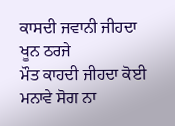ਕਾਸਦੀ ਜਵਾਨੀ ਜੀਹਦਾ ਖੂਨ ਠਰਜੇ
ਮੌਤ ਕਾਹਦੀ ਜੀਹਦਾ ਕੋਈ ਮਨਾਵੇ ਸੋਗ ਨਾ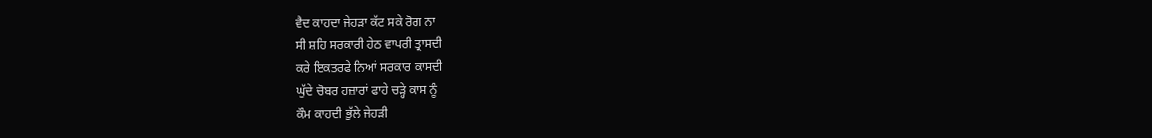ਵੈਦ ਕਾਹਦਾ ਜੇਹੜਾ ਕੱਟ ਸਕੇ ਰੋਗ ਨਾ
ਸੀ ਸ਼ਹਿ ਸਰਕਾਰੀ ਹੇਠ ਵਾਪਰੀ ਤ੍ਰਾਸਦੀ
ਕਰੇ ਇਕਤਰਫੇ ਨਿਆਂ ਸਰਕਾਰ ਕਾਸਦੀ
ਘੁੱਦੇ ਚੋਬਰ ਹਜ਼ਾਰਾਂ ਫਾਹੇ ਚੜ੍ਹੇ ਕਾਸ ਨੂੰ
ਕੌਮ ਕਾਹਦੀ ਭੁੱਲੇ ਜੇਹੜੀ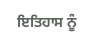ਇਤਿਹਾਸ ਨੂੰ